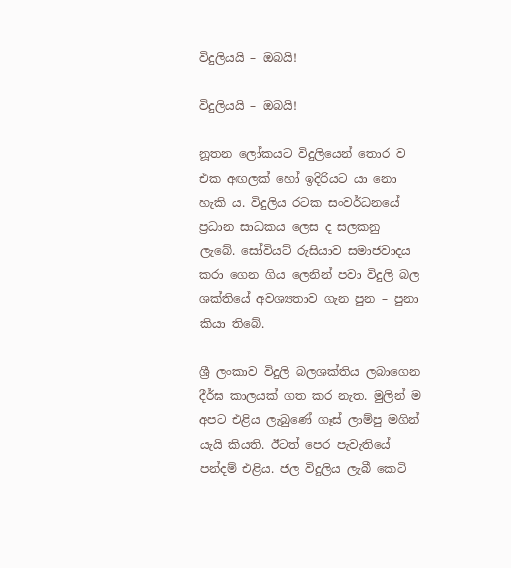විදුලියයි – ඔබයි!

විදුලියයි – ඔබයි!

නූතන ලෝකයට විදුලියෙන් තොර ව එක අඟලක් හෝ ඉදිරියට යා නො හැකි ය. විදුලිය රටක සංවර්ධනයේ ප්‍රධාන සාධකය ලෙස ද සලකනු ලැබේ. සෝවියට් රුසියාව සමාජවාදය කරා ගෙන ගිය ලෙනින් පවා විදුලි බල ශක්තියේ අවශ්‍යතාව ගැන පුන – පුනා කියා තිබේ.

ශ්‍රී ලංකාව විදුලි බලශක්තිය ලබාගෙන දීර්ඝ කාලයක් ගත කර නැත. මුලින් ම අපට එළිය ලැබුණේ ගෑස් ලාම්පු මගින් යැයි කියති. ඊටත් පෙර පැවැතියේ පන්දම් එළිය. ජල විදුලිය ලැබී කෙටි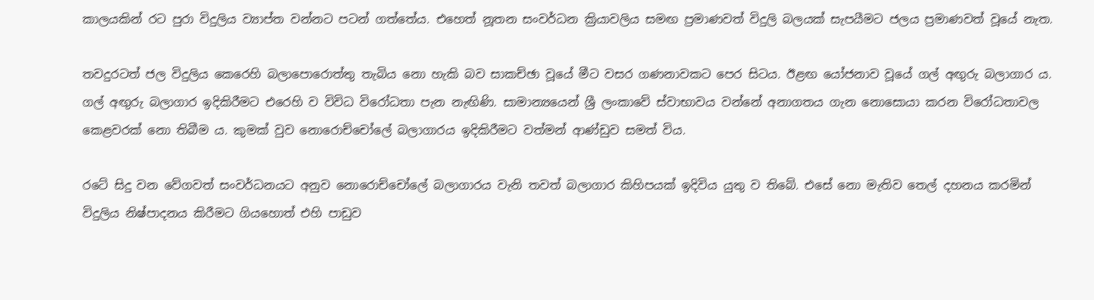කාලයකින් රට පුරා විදුලිය ව්‍යාප්ත වන්නට පටන් ගත්තේය. එහෙත් නූතන සංවර්ධන ක්‍රියාවලිය සමඟ ප්‍රමාණවත් විදුලි බලයක් සැපයීමට ජලය ප්‍රමාණවත් වූයේ නැත.

තවදුරටත් ජල විදුලිය කෙරෙහි බලාපොරොත්තු තැබිය නො හැකි බව සාකච්ඡා වූයේ මීට වසර ගණනාවකට පෙර සිටය. ඊළඟ යෝජනාව වූයේ ගල් අඟුරු බලාගාර ය. ගල් අඟුරු බලාගාර ඉදිකිරීමට එරෙහි ව විවිධ විරෝධතා පැන නැඟිණි. සාමාන්‍යයෙන් ශ්‍රී ලංකාවේ ස්වාභාවය වන්නේ අනාගතය ගැන නොසොයා කරන විරෝධතාවල කෙළවරක් නො තිබීම ය. කුමක් වුව නොරොච්චෝලේ බලාගාරය ඉදිකිරීමට වත්මන් ආණ්ඩුව සමත් විය.

රටේ සිදු වන වේගවත් සංවර්ධනයට අනුව නොරොච්චෝලේ බලාගාරය වැනි තවත් බලාගාර කිහිපයක් ඉදිවිය යුතු ව තිබේ. එසේ නො මැතිව තෙල් දහනය කරමින් විදුලිය නිෂ්පාදනය කිරීමට ගියහොත් එහි පාඩුව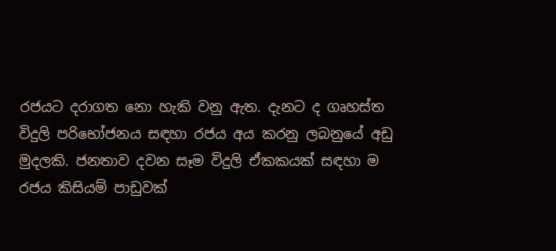රජයට දරාගත නො හැකි වනු ඇත. දැනට ද ගෘහස්ත විදුලි පරිභෝජනය සඳහා රජය අය කරනු ලබනුයේ අඩු මුදලකි. ජනතාව දවන සෑම විදුලි ඒකකයක් සඳහා ම රජය කිසියම් පාඩුවක්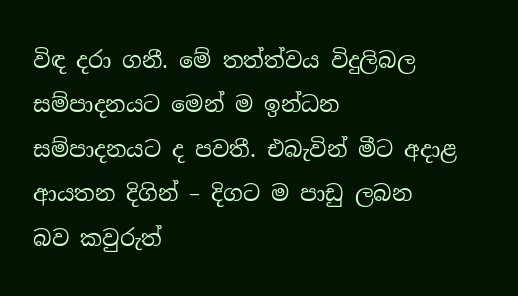විඳ දරා ගනී. මේ තත්ත්වය විදුලිබල සම්පාදනයට මෙන් ම ඉන්ධන සම්පාදනයට ද පවතී. එබැවින් මීට අදාළ ආයතන දිගින් – දිගට ම පාඩු ලබන බව කවුරුත්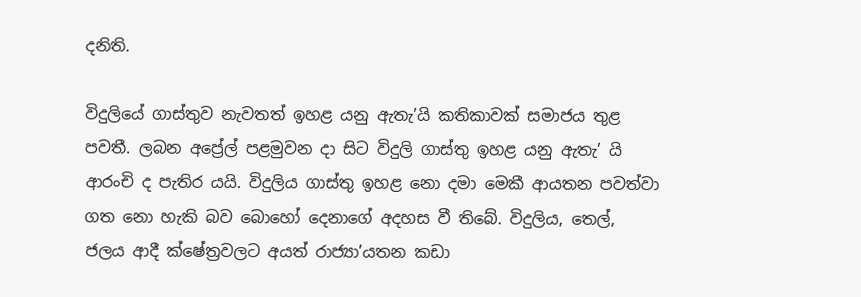දනිති.

විදුලියේ ගාස්තුව නැවතත් ඉහළ යනු ඇතැ’යි කතිකාවක් සමාජය තුළ පවතී. ලබන අප්‍රේල් පළමුවන දා සිට විදුලි ගාස්තු ඉහළ යනු ඇතැ’ යි ආරංචි ද පැතිර යයි. විදුලිය ගාස්තු ඉහළ නො දමා මෙකී ආයතන පවත්වා ගත නො හැකි බව බොහෝ දෙනාගේ අදහස වී තිබේ. විදුලිය, තෙල්, ජලය ආදී ක්ෂේත්‍රවලට අයත් රාජ්‍යා’යතන කඩා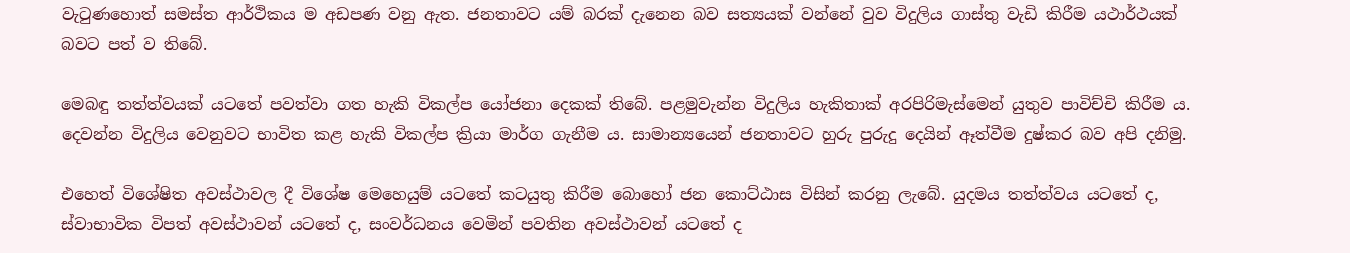වැටුණහොත් සමස්ත ආර්ථිකය ම අඩපණ වනු ඇත. ජනතාවට යම් බරක් දැනෙන බව සත්‍යයක් වන්නේ වුව විදුලිය ගාස්තු වැඩි කිරීම යථාර්ථයක් බවට පත් ව තිබේ.

මෙබඳු තත්ත්වයක් යටතේ පවත්වා ගත හැකි විකල්ප යෝජනා දෙකක් තිබේ. පළමුවැන්න විදුලිය හැකිතාක් අරපිරිමැස්මෙන් යුතුව පාවිච්චි කිරීම ය. දෙවන්න විදුලිය වෙනුවට භාවිත කළ හැකි විකල්ප ක්‍රියා මාර්ග ගැනීම ය. සාමාන්‍යයෙන් ජනතාවට හුරු පුරුදු දෙයින් ඈත්වීම දුෂ්කර බව අපි දනිමු.

එහෙත් විශේෂිත අවස්ථාවල දී විශේෂ මෙහෙයුම් යටතේ කටයුතු කිරීම බොහෝ ජන කොට්ඨාස විසින් කරනු ලැබේ. යුදමය තත්ත්වය යටතේ ද, ස්වාභාවික විපත් අවස්ථාවන් යටතේ ද, සංවර්ධනය වෙමින් පවතින අවස්ථාවන් යටතේ ද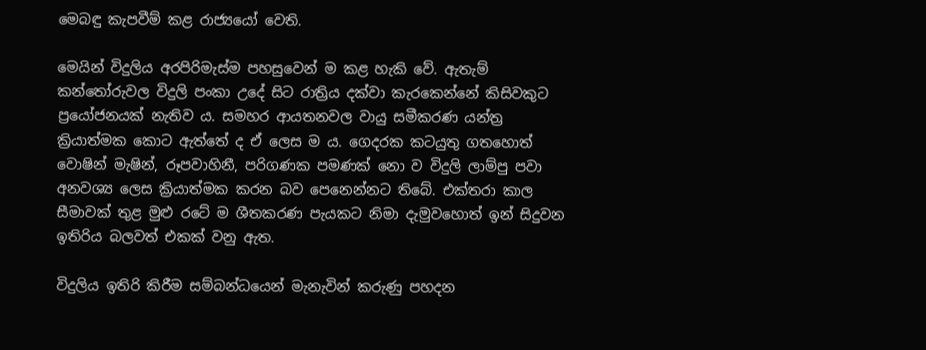මෙබඳු කැපවීම් කළ රාජ්‍යයෝ වෙති.

මෙයින් විදුලිය අරපිරිමැස්ම පහසුවෙන් ම කළ හැකි වේ. ඇතැම් කන්තෝරුවල විදුලි පංකා උදේ සිට රාත්‍රිය දක්වා කැරකෙන්නේ කිසිවකුට ප්‍රයෝජනයක් නැතිව ය. සමහර ආයතනවල වායු සමීකරණ යන්ත්‍ර ක්‍රියාත්මක කොට ඇත්තේ ද ඒ ලෙස ම ය. ගෙදරක කටයුතු ගතහොත් වොෂින් මැෂින්, රූපවාහිනී, පරිගණක පමණක් නො ව විදුලි ලාම්පු පවා අනවශ්‍ය ලෙස ක්‍රියාත්මක කරන බව පෙනෙන්නට තිබේ. එක්තරා කාල සීමාවක් තුළ මුළු රටේ ම ශීතකරණ පැයකට නිමා දැමුවහොත් ඉන් සිදුවන ඉතිරිය බලවත් එකක් වනු ඇත.

විදුලිය ඉතිරි කිරීම සම්බන්ධයෙන් මැනැවින් කරුණු පහදන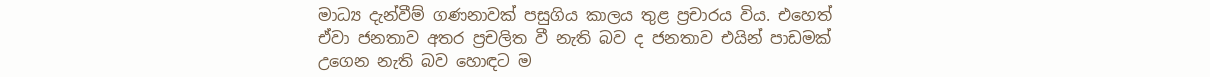මාධ්‍ය දැන්වීම් ගණනාවක් පසුගිය කාලය තුළ ප්‍රචාරය විය. එහෙත් ඒවා ජනතාව අතර ප්‍රචලිත වී නැති බව ද ජනතාව එයින් පාඩමක් උගෙන නැති බව හොඳට ම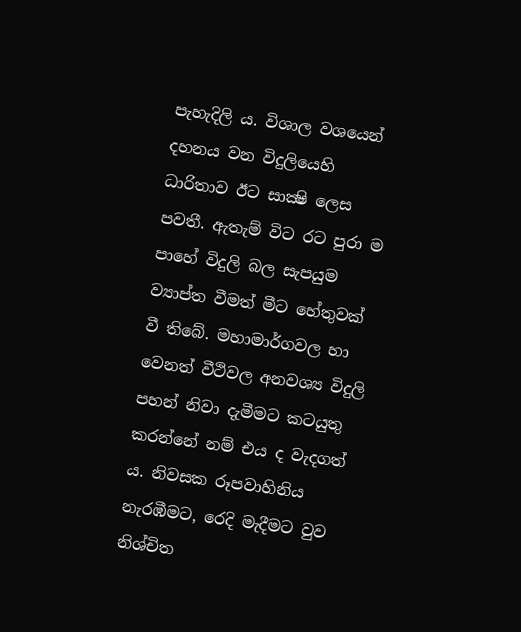පැහැදිලි ය. විශාල වශයෙන් දහනය වන විදුලියෙහි ධාරිතාව ඊට සාක්‍ෂි ලෙස පවතී. ඇතැම් විට රට පුරා ම පාහේ විදුලි බල සැපයුම ව්‍යාප්ත වීමත් මීට හේතුවක් වී තිබේ. මහාමාර්ගවල හා වෙනත් වීථිවල අනවශ්‍ය විදුලි පහන් නිවා දැමීමට කටයුතු කරන්නේ නම් එය ද වැදගත් ය. නිවසක රූපවාහිනිය නැරඹීමට, රෙදි මැදීමට වුව නිශ්චිත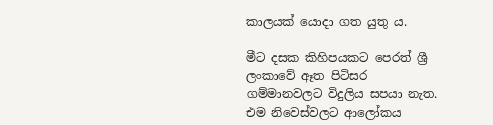කාලයක් යොදා ගත යුතු ය.

මීට දසක කිහිපයකට පෙරත් ශ්‍රී ලංකාවේ ඈත පිටිසර ගම්මානවලට විදුලිය සපයා නැත. එම නිවෙස්වලට ආලෝකය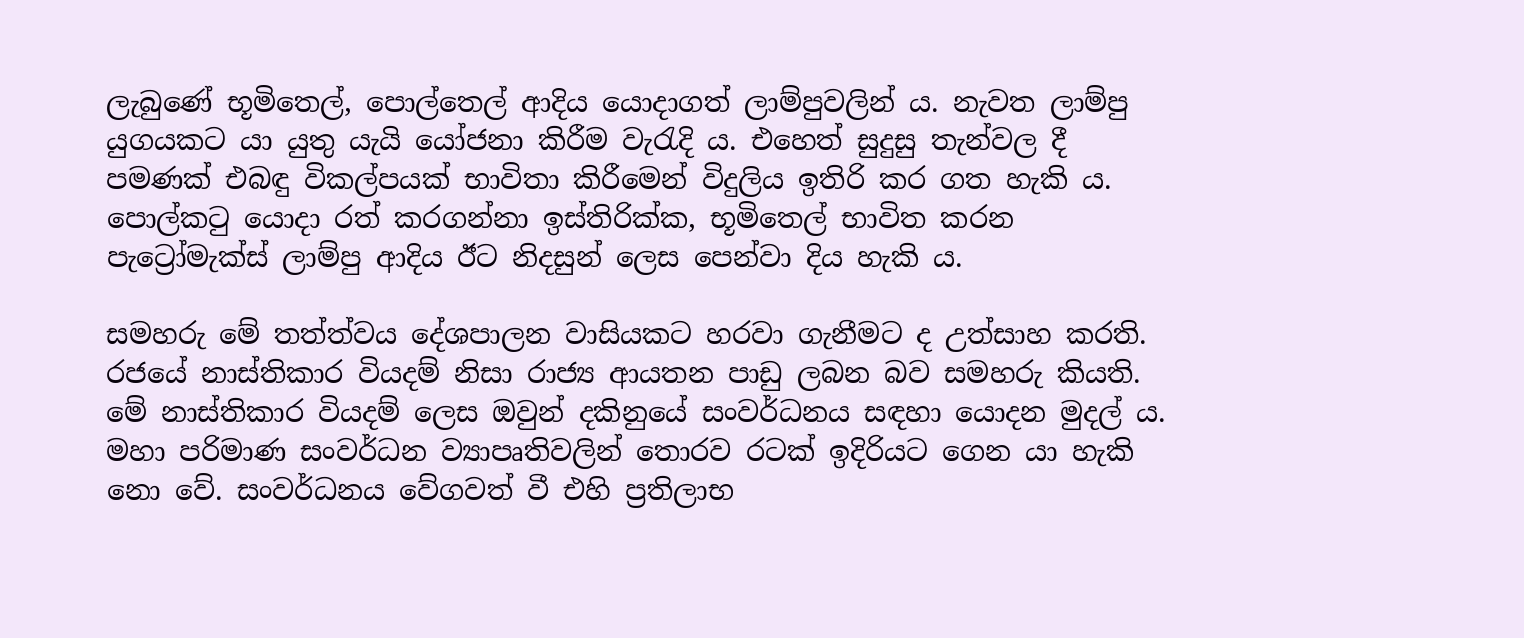ලැබුණේ භූමිතෙල්, පොල්තෙල් ආදිය යොදාගත් ලාම්පුවලින් ය. නැවත ලාම්පු යුගයකට යා යුතු යැයි යෝජනා කිරීම වැරැදි ය. එහෙත් සුදුසු තැන්වල දී පමණක් එබඳු විකල්පයක් භාවිතා කිරීමෙන් විදුලිය ඉතිරි කර ගත හැකි ය. පොල්කටු යොදා රත් කරගන්නා ඉස්තිරික්ක, භූමිතෙල් භාවිත කරන පැට්‍රෝමැක්ස් ලාම්පු ආදිය ඊට නිදසුන් ලෙස පෙන්වා දිය හැකි ය.

සමහරු මේ තත්ත්වය දේශපාලන වාසියකට හරවා ගැනීමට ද උත්සාහ කරති. රජයේ නාස්තිකාර වියදම් නිසා රාජ්‍ය ආයතන පාඩු ලබන බව සමහරු කියති. මේ නාස්තිකාර වියදම් ලෙස ඔවුන් දකිනුයේ සංවර්ධනය සඳහා යොදන මුදල් ය. මහා පරිමාණ සංවර්ධන ව්‍යාපෘතිවලින් තොරව රටක් ඉදිරියට ගෙන යා හැකි නො වේ. සංවර්ධනය වේගවත් වී එහි ප්‍රතිලාභ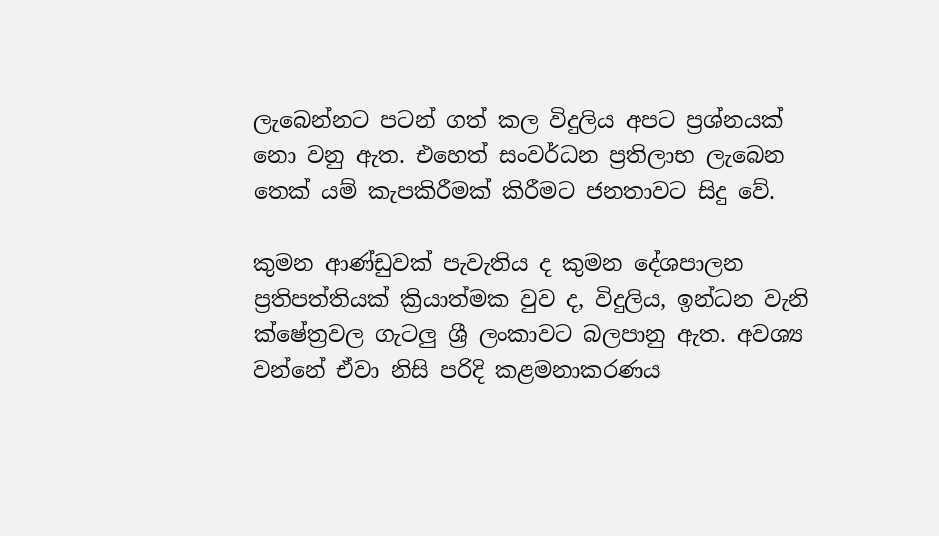ලැබෙන්නට පටන් ගත් කල විදුලිය අපට ප්‍රශ්නයක් නො වනු ඇත. එහෙත් සංවර්ධන ප්‍රතිලාභ ලැබෙන තෙක් යම් කැපකිරීමක් කිරීමට ජනතාවට සිදු වේ.

කුමන ආණ්ඩුවක් පැවැතිය ද කුමන දේශපාලන ප්‍රතිපත්තියක් ක්‍රියාත්මක වුව ද, විදුලිය, ඉන්ධන වැනි ක්ෂේත්‍රවල ගැටලු ශ්‍රී ලංකාවට බලපානු ඇත. අවශ්‍ය වන්නේ ඒවා නිසි පරිදි කළමනාකරණය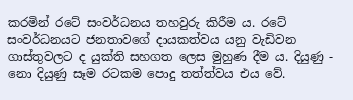කරමින් රටේ සංවර්ධනය තහවුරු කිරීම ය. රටේ සංවර්ධනයට ජනතාවගේ දායකත්වය යනු වැඩිවන ගාස්තුවලට ද යුක්ති සහගත ලෙස මුහුණ දීම ය. දියුණු - නො දියුණු සෑම රටකම පොදු තත්ත්වය එය වේ.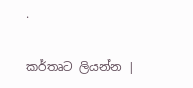.

කර්තෘට ලියන්න |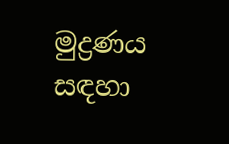මුද්‍රණය සඳහා